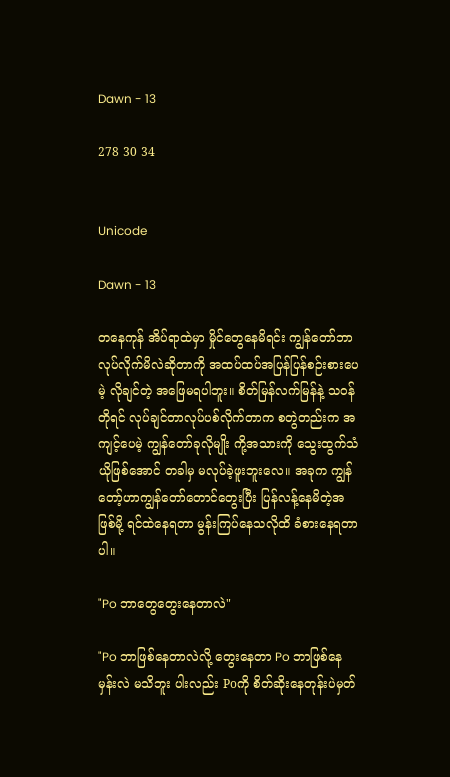Dawn - 13

278 30 34


Unicode

Dawn - 13

တနေကုန် အိပ်ရာထဲမှာ မှိုင်တွေနေမိရင်း ကျွန်တော်ဘာလုပ်လိုက်မိလဲဆိုတာကို အထပ်ထပ်အပြန်ပြန်စဉ်းစားပေမဲ့ လိုချင်တဲ့ အဖြေမရပါဘူး။ စိတ်မြန်လက်မြန်နဲ့ သဝန်တိုရင် လုပ်ချင်တာလုပ်ပစ်လိုက်တာက စတွဲတည်းက အကျင့်ပေမဲ့ ကျွန်တော်ခုလိုမျိုး ကို့အသားကို သွေးထွက်သံယိုဖြစ်အောင် တခါမှ မလုပ်ခဲ့ဖူးဘူးလေ။ အခုက ကျွန်တော့်ဟာကျွန်တော်တောင်တွေးပြီး ပြန်လန့်နေမိတဲ့အဖြစ်မို့ ရင်ထဲနေရတာ မွန်းကြပ်နေသလိုထိ ခံစားနေရတာပါ။

"Po ဘာတွေတွေးနေတာလဲ"

"Po ဘာဖြစ်နေတာလဲလို့ တွေးနေတာ Po ဘာဖြစ်နေမှန်းလဲ မသိဘူး ပါးလည်း Poကို စိတ်ဆိုးနေတုန်းပဲမှတ်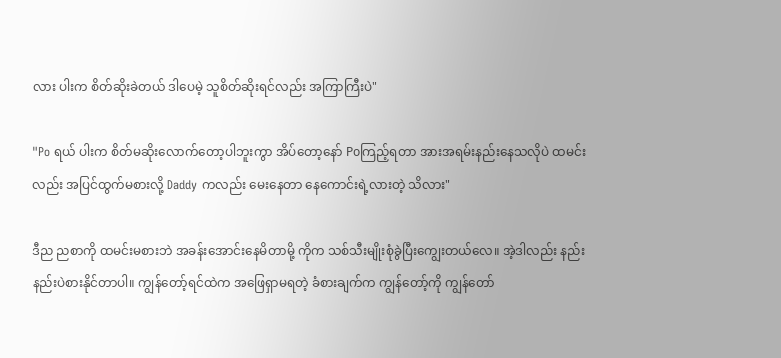လား ပါးက စိတ်ဆိုးခဲတယ် ဒါပေမဲ့ သူစိတ်ဆိုးရင်လည်း အကြာကြီးပဲ"

"Po ရယ် ပါးက စိတ်မဆိုးလောက်တော့ပါဘူးကွာ အိပ်တော့နော် Poကြည့်ရတာ အားအရမ်းနည်းနေသလိုပဲ ထမင်းလည်း အပြင်ထွက်မစားလို့ Daddy ကလည်း မေးနေတာ နေကောင်းရဲ့လားတဲ့ သိလား"

ဒီည ညစာကို ထမင်းမစားဘဲ အခန်းအောင်းနေမိတာမို့ ကိုက သစ်သီးမျိုးစုံခွဲပြီးကျွေးတယ်လေ။ အဲ့ဒါလည်း နည်းနည်းပဲစားနိုင်တာပါ။ ကျွန်တော့်ရင်ထဲက အဖြေရှာမရတဲ့ ခံစားချက်က ကျွန်တော့်ကို ကျွန်တော်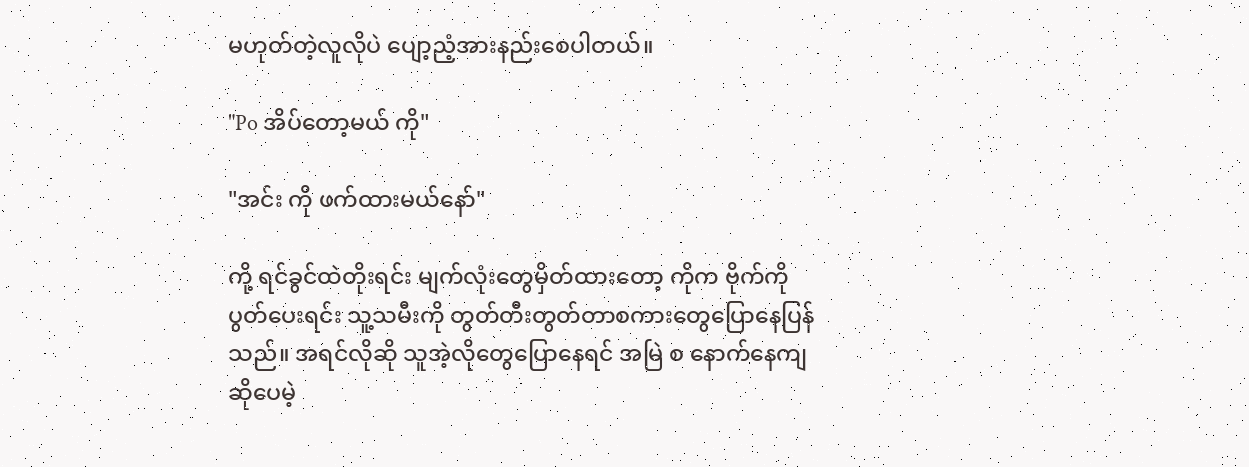မဟုတ်တဲ့လူလိုပဲ ပျော့ညံ့အားနည်းစေပါတယ်။

"Po အိပ်တော့မယ် ကို"

"အင်း ကို ဖက်ထားမယ်နော်"

ကို့ ရင်ခွင်ထဲတိုးရင်း မျက်လုံးတွေမှိတ်ထားတော့ ကိုက ဗိုက်ကိုပွတ်ပေးရင်း သူ့သမီးကို တွတ်တီးတွတ်တာစကားတွေပြောနေပြန်သည်။ အရင်လိုဆို သူအဲ့လိုတွေပြောနေရင် အမြဲ စ နောက်နေကျဆိုပေမဲ့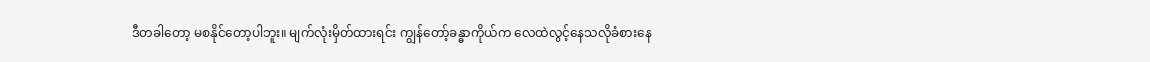ဒီတခါတော့ မစနိုင်တော့ပါဘူး။ မျက်လုံးမှိတ်ထားရင်း ကျွန်တော့်ခန္ဓာကိုယ်က လေထဲလွင့်နေသလိုခံစားနေ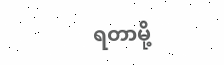ရတာမို့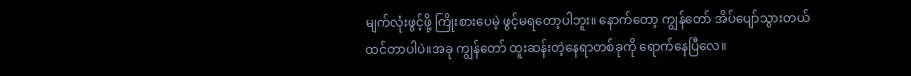မျက်လုံးဖွင့်ဖို့ ကြိုးစားပေမဲ့ ဖွင့်မရတော့ပါဘူး။ နောက်တော့ ကျွန်တော် အိပ်ပျော်သွားတယ်ထင်တာပါပဲ။အခု ကျွန်တော် ထူးဆန်းတဲ့နေရာတစ်ခုကို ရောက်နေပြီလေ။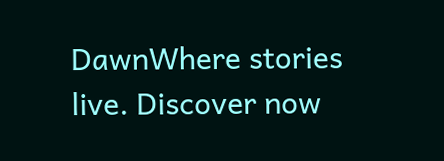DawnWhere stories live. Discover now